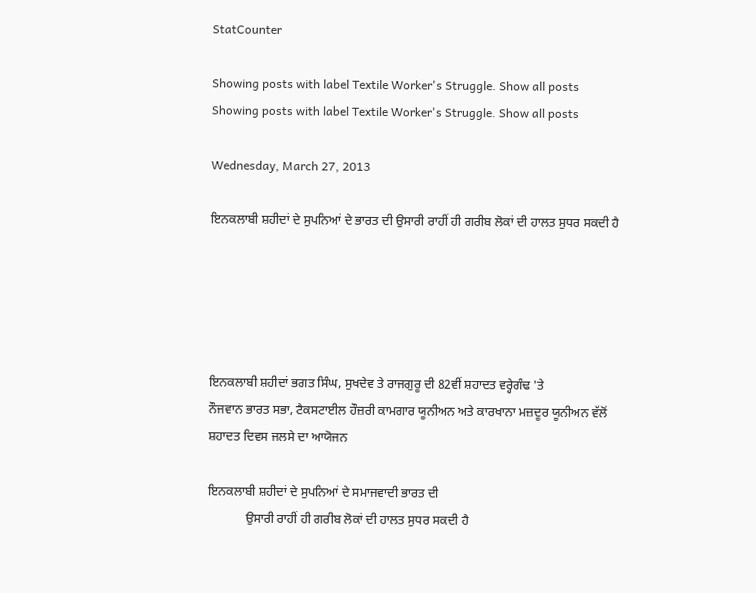StatCounter

Showing posts with label Textile Worker's Struggle. Show all posts
Showing posts with label Textile Worker's Struggle. Show all posts

Wednesday, March 27, 2013

ਇਨਕਲਾਬੀ ਸ਼ਹੀਦਾਂ ਦੇ ਸੁਪਨਿਆਂ ਦੇ ਭਾਰਤ ਦੀ ਉਸਾਰੀ ਰਾਹੀਂ ਹੀ ਗਰੀਬ ਲੋਕਾਂ ਦੀ ਹਾਲਤ ਸੁਧਰ ਸਕਦੀ ਹੈ





ਇਨਕਲਾਬੀ ਸ਼ਹੀਦਾਂ ਭਗਤ ਸਿੰਘ, ਸੁਖਦੇਵ ਤੇ ਰਾਜਗੁਰੂ ਦੀ 82ਵੀਂ ਸ਼ਹਾਦਤ ਵਰ੍ਹੇਗੰਢ 'ਤੇ
ਨੌਜਵਾਨ ਭਾਰਤ ਸਭਾ, ਟੈਕਸਟਾਈਲ ਹੌਜ਼ਰੀ ਕਾਮਗਾਰ ਯੂਨੀਅਨ ਅਤੇ ਕਾਰਖਾਨਾ ਮਜ਼ਦੂਰ ਯੂਨੀਅਨ ਵੱਲੋਂ
ਸ਼ਹਾਦਤ ਦਿਵਸ ਜਲਸੇ ਦਾ ਆਯੋਜਨ

ਇਨਕਲਾਬੀ ਸ਼ਹੀਦਾਂ ਦੇ ਸੁਪਨਿਆਂ ਦੇ ਸਮਾਜਵਾਦੀ ਭਾਰਤ ਦੀ
            ਉਸਾਰੀ ਰਾਹੀਂ ਹੀ ਗਰੀਬ ਲੋਕਾਂ ਦੀ ਹਾਲਤ ਸੁਧਰ ਸਕਦੀ ਹੈ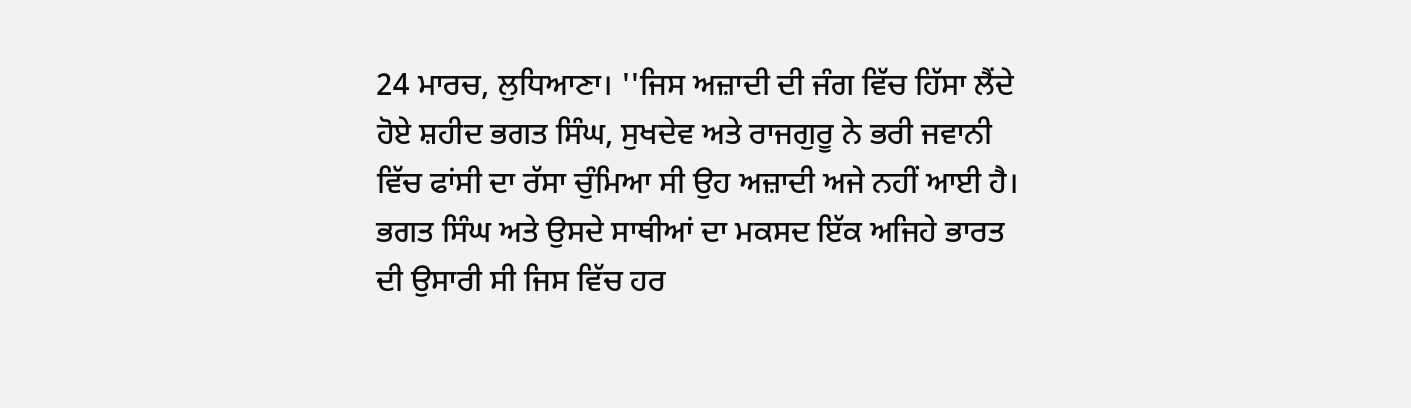24 ਮਾਰਚ, ਲੁਧਿਆਣਾ। ''ਜਿਸ ਅਜ਼ਾਦੀ ਦੀ ਜੰਗ ਵਿੱਚ ਹਿੱਸਾ ਲੈਂਦੇ ਹੋਏ ਸ਼ਹੀਦ ਭਗਤ ਸਿੰਘ, ਸੁਖਦੇਵ ਅਤੇ ਰਾਜਗੁਰੂ ਨੇ ਭਰੀ ਜਵਾਨੀ ਵਿੱਚ ਫਾਂਸੀ ਦਾ ਰੱਸਾ ਚੁੰਮਿਆ ਸੀ ਉਹ ਅਜ਼ਾਦੀ ਅਜੇ ਨਹੀਂ ਆਈ ਹੈ। ਭਗਤ ਸਿੰਘ ਅਤੇ ਉਸਦੇ ਸਾਥੀਆਂ ਦਾ ਮਕਸਦ ਇੱਕ ਅਜਿਹੇ ਭਾਰਤ ਦੀ ਉਸਾਰੀ ਸੀ ਜਿਸ ਵਿੱਚ ਹਰ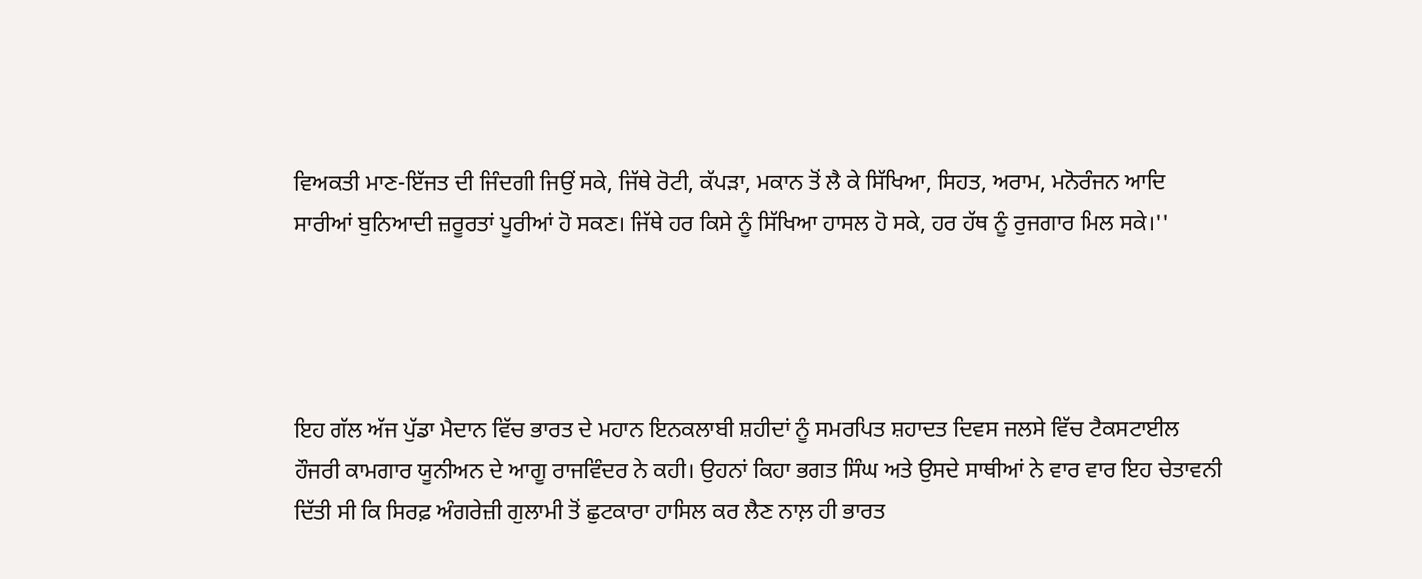ਵਿਅਕਤੀ ਮਾਣ-ਇੱਜਤ ਦੀ ਜਿੰਦਗੀ ਜਿਉਂ ਸਕੇ, ਜਿੱਥੇ ਰੋਟੀ, ਕੱਪੜਾ, ਮਕਾਨ ਤੋਂ ਲੈ ਕੇ ਸਿੱਖਿਆ, ਸਿਹਤ, ਅਰਾਮ, ਮਨੋਰੰਜਨ ਆਦਿ ਸਾਰੀਆਂ ਬੁਨਿਆਦੀ ਜ਼ਰੂਰਤਾਂ ਪੂਰੀਆਂ ਹੋ ਸਕਣ। ਜਿੱਥੇ ਹਰ ਕਿਸੇ ਨੂੰ ਸਿੱਖਿਆ ਹਾਸਲ ਹੋ ਸਕੇ, ਹਰ ਹੱਥ ਨੂੰ ਰੁਜਗਾਰ ਮਿਲ ਸਕੇ।''




ਇਹ ਗੱਲ ਅੱਜ ਪੁੱਡਾ ਮੈਦਾਨ ਵਿੱਚ ਭਾਰਤ ਦੇ ਮਹਾਨ ਇਨਕਲਾਬੀ ਸ਼ਹੀਦਾਂ ਨੂੰ ਸਮਰਪਿਤ ਸ਼ਹਾਦਤ ਦਿਵਸ ਜਲਸੇ ਵਿੱਚ ਟੈਕਸਟਾਈਲ ਹੌਜਰੀ ਕਾਮਗਾਰ ਯੂਨੀਅਨ ਦੇ ਆਗੂ ਰਾਜਵਿੰਦਰ ਨੇ ਕਹੀ। ਉਹਨਾਂ ਕਿਹਾ ਭਗਤ ਸਿੰਘ ਅਤੇ ਉਸਦੇ ਸਾਥੀਆਂ ਨੇ ਵਾਰ ਵਾਰ ਇਹ ਚੇਤਾਵਨੀ ਦਿੱਤੀ ਸੀ ਕਿ ਸਿਰਫ਼ ਅੰਗਰੇਜ਼ੀ ਗੁਲਾਮੀ ਤੋਂ ਛੁਟਕਾਰਾ ਹਾਸਿਲ ਕਰ ਲੈਣ ਨਾਲ਼ ਹੀ ਭਾਰਤ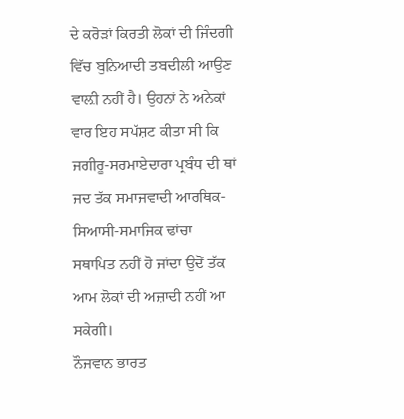ਦੇ ਕਰੋੜਾਂ ਕਿਰਤੀ ਲੋਕਾਂ ਦੀ ਜਿੰਦਗੀ ਵਿੱਚ ਬੁਨਿਆਦੀ ਤਬਦੀਲੀ ਆਉਣ ਵਾਲ਼ੀ ਨਹੀਂ ਹੈ। ਉਹਨਾਂ ਨੇ ਅਨੇਕਾਂ ਵਾਰ ਇਹ ਸਪੱਸ਼ਟ ਕੀਤਾ ਸੀ ਕਿ ਜਗੀਰੂ-ਸਰਮਾਏਦਾਰਾ ਪ੍ਰਬੰਧ ਦੀ ਥਾਂ ਜਦ ਤੱਕ ਸਮਾਜਵਾਦੀ ਆਰਥਿਕ-ਸਿਆਸੀ-ਸਮਾਜਿਕ ਢਾਂਚਾ ਸਥਾਪਿਤ ਨਹੀਂ ਹੋ ਜਾਂਦਾ ਉਦੋਂ ਤੱਕ ਆਮ ਲੋਕਾਂ ਦੀ ਅਜ਼ਾਦੀ ਨਹੀਂ ਆ ਸਕੇਗੀ।
ਨੌਜਵਾਨ ਭਾਰਤ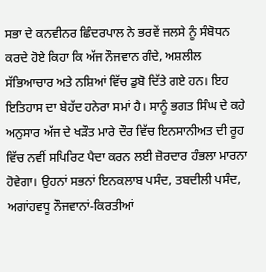ਸਭਾ ਦੇ ਕਨਵੀਨਰ ਛਿੰਦਰਪਾਲ ਨੇ ਭਰਵੇਂ ਜਲਸੇ ਨੂੰ ਸੰਬੋਧਨ ਕਰਦੇ ਹੋਏ ਕਿਹਾ ਕਿ ਅੱਜ ਨੌਜਵਾਨ ਗੰਦੇ, ਅਸ਼ਲੀਲ ਸੱਭਿਆਚਾਰ ਅਤੇ ਨਸ਼ਿਆਂ ਵਿੱਚ ਡੁਬੋ ਦਿੱਤੇ ਗਏ ਹਨ। ਇਹ ਇਤਿਹਾਸ ਦਾ ਬੇਹੱਦ ਹਨੇਰਾ ਸਮਾਂ ਹੈ। ਸਾਨੂੰ ਭਗਤ ਸਿੰਘ ਦੇ ਕਹੇ ਅਨੁਸਾਰ ਅੱਜ ਦੇ ਖੜੌਤ ਮਾਰੇ ਦੌਰ ਵਿੱਚ ਇਨਸਾਨੀਅਤ ਦੀ ਰੂਹ ਵਿੱਚ ਨਵੀਂ ਸਪਿਰਿਟ ਪੈਦਾ ਕਰਨ ਲਈ ਜ਼ੋਰਦਾਰ ਹੰਭਲਾ ਮਾਰਨਾ ਹੋਵੇਗਾ। ਉਹਨਾਂ ਸਭਨਾਂ ਇਨਕਲਾਬ ਪਸੰਦ, ਤਬਦੀਲੀ ਪਸੰਦ, ਅਗਾਂਹਵਧੂ ਨੌਜਵਾਨਾਂ-ਕਿਰਤੀਆਂ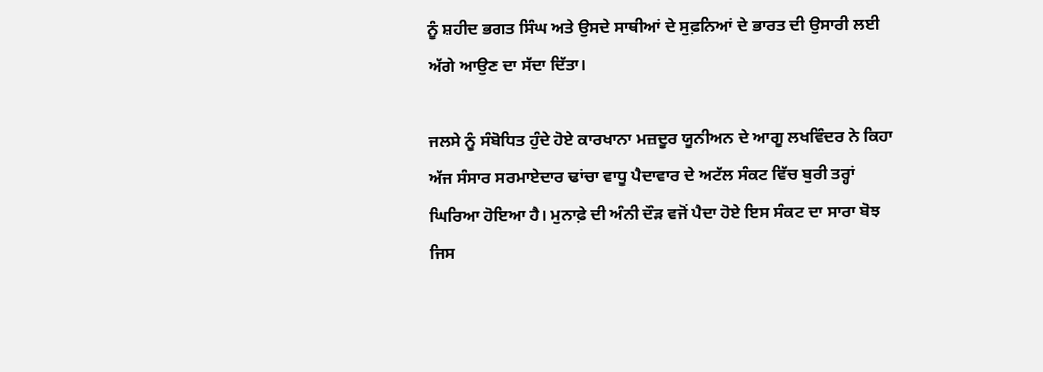ਨੂੰ ਸ਼ਹੀਦ ਭਗਤ ਸਿੰਘ ਅਤੇ ਉਸਦੇ ਸਾਥੀਆਂ ਦੇ ਸੁਫ਼ਨਿਆਂ ਦੇ ਭਾਰਤ ਦੀ ਉਸਾਰੀ ਲਈ ਅੱਗੇ ਆਉਣ ਦਾ ਸੱਦਾ ਦਿੱਤਾ।

ਜਲਸੇ ਨੂੰ ਸੰਬੋਧਿਤ ਹੁੰਦੇ ਹੋਏ ਕਾਰਖਾਨਾ ਮਜ਼ਦੂਰ ਯੂਨੀਅਨ ਦੇ ਆਗੂ ਲਖਵਿੰਦਰ ਨੇ ਕਿਹਾ ਅੱਜ ਸੰਸਾਰ ਸਰਮਾਏਦਾਰ ਢਾਂਚਾ ਵਾਧੂ ਪੈਦਾਵਾਰ ਦੇ ਅਟੱਲ ਸੰਕਟ ਵਿੱਚ ਬੁਰੀ ਤਰ੍ਹਾਂ ਘਿਰਿਆ ਹੋਇਆ ਹੈ। ਮੁਨਾਫ਼ੇ ਦੀ ਅੰਨੀ ਦੌੜ ਵਜੋਂ ਪੈਦਾ ਹੋਏ ਇਸ ਸੰਕਟ ਦਾ ਸਾਰਾ ਬੋਝ ਜਿਸ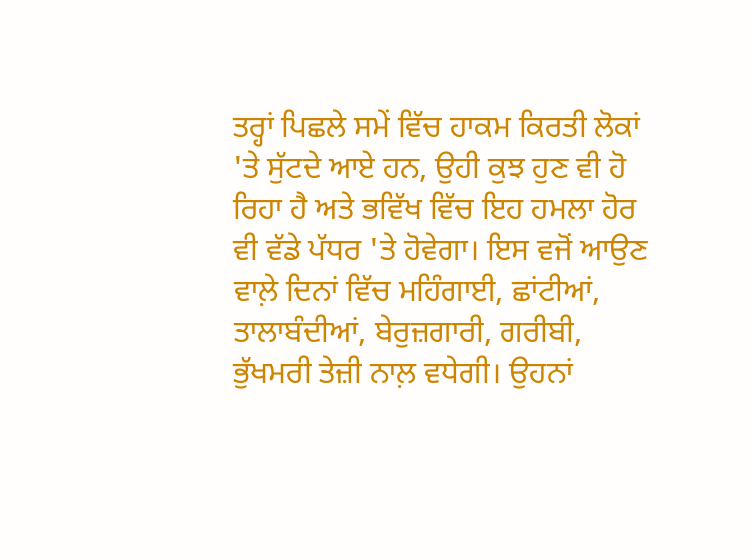ਤਰ੍ਹਾਂ ਪਿਛਲੇ ਸਮੇਂ ਵਿੱਚ ਹਾਕਮ ਕਿਰਤੀ ਲੋਕਾਂ 'ਤੇ ਸੁੱਟਦੇ ਆਏ ਹਨ, ਉਹੀ ਕੁਝ ਹੁਣ ਵੀ ਹੋ ਰਿਹਾ ਹੈ ਅਤੇ ਭਵਿੱਖ ਵਿੱਚ ਇਹ ਹਮਲਾ ਹੋਰ ਵੀ ਵੱਡੇ ਪੱਧਰ 'ਤੇ ਹੋਵੇਗਾ। ਇਸ ਵਜੋਂ ਆਉਣ ਵਾਲ਼ੇ ਦਿਨਾਂ ਵਿੱਚ ਮਹਿੰਗਾਈ, ਛਾਂਟੀਆਂ, ਤਾਲਾਬੰਦੀਆਂ, ਬੇਰੁਜ਼ਗਾਰੀ, ਗਰੀਬੀ, ਭੁੱਖਮਰੀ ਤੇਜ਼ੀ ਨਾਲ਼ ਵਧੇਗੀ। ਉਹਨਾਂ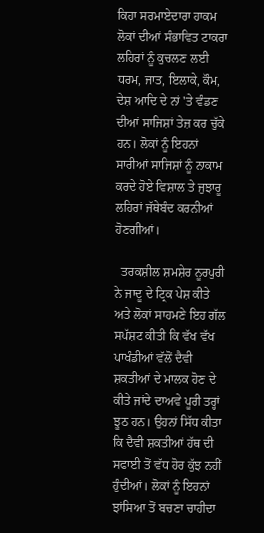ਕਿਹਾ ਸਰਮਾਏਦਾਰਾ ਹਾਕਮ ਲੋਕਾਂ ਦੀਆਂ ਸੰਭਾਵਿਤ ਟਾਕਰਾ ਲਹਿਰਾਂ ਨੂੰ ਕੁਚਲਣ ਲਈ ਧਰਮ, ਜਾਤ, ਇਲਾਕੇ, ਕੌਮ, ਦੇਸ਼ ਆਦਿ ਦੇ ਨਾਂ 'ਤੇ ਵੰਡਣ ਦੀਆਂ ਸਾਜਿਸ਼ਾਂ ਤੇਜ਼ ਕਰ ਚੁੱਕੇ ਹਨ। ਲੋਕਾਂ ਨੂੰ ਇਹਨਾਂ ਸਾਰੀਆਂ ਸਾਜਿਸ਼ਾਂ ਨੂੰ ਨਾਕਾਮ ਕਰਦੇ ਹੋਏ ਵਿਸ਼ਾਲ ਤੇ ਜੁਝਾਰੂ ਲਹਿਰਾਂ ਜੱਥੇਬੰਦ ਕਰਨੀਆਂ ਹੋਣਗੀਆਂ।

  ਤਰਕਸ਼ੀਲ ਸ਼ਮਸ਼ੇਰ ਨੂਰਪੁਰੀ ਨੇ ਜਾਦੂ ਦੇ ਟ੍ਰਿਕ ਪੇਸ਼ ਕੀਤੇ ਅਤੇ ਲੋਕਾਂ ਸਾਹਮਣੇ ਇਹ ਗੱਲ ਸਪੱਸ਼ਟ ਕੀਤੀ ਕਿ ਵੱਖ ਵੱਖ ਪਾਖੰਡੀਆਂ ਵੱਲੋਂ ਦੈਵੀ ਸ਼ਕਤੀਆਂ ਦੇ ਮਾਲਕ ਹੋਣ ਦੇ ਕੀਤੇ ਜਾਂਦੇ ਦਾਅਵੇ ਪੂਰੀ ਤਰ੍ਹਾਂ ਝੂਠ ਹਨ। ਉਹਨਾਂ ਸਿੱਧ ਕੀਤਾ ਕਿ ਦੈਵੀ ਸ਼ਕਤੀਆਂ ਹੱਥ ਦੀ ਸਫਾਈ ਤੋਂ ਵੱਧ ਹੋਰ ਕੁੱਝ ਨਹੀਂ ਹੁੰਦੀਆਂ। ਲੋਕਾਂ ਨੂੰ ਇਹਨਾਂ ਝਾਂਸਿਆ ਤੋਂ ਬਚਣਾ ਚਾਹੀਦਾ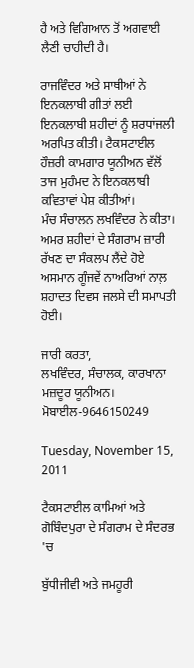ਹੈ ਅਤੇ ਵਿਗਿਆਨ ਤੋਂ ਅਗਵਾਈ ਲੈਣੀ ਚਾਹੀਦੀ ਹੈ।

ਰਾਜਵਿੰਦਰ ਅਤੇ ਸਾਥੀਆਂ ਨੇ ਇਨਕਲਾਬੀ ਗੀਤਾਂ ਲਈ ਇਨਕਲਾਬੀ ਸ਼ਹੀਦਾਂ ਨੂੰ ਸ਼ਰਧਾਂਜਲੀ ਅਰਪਿਤ ਕੀਤੀ। ਟੈਕਸਟਾਈਲ ਹੌਜ਼ਰੀ ਕਾਮਗਾਰ ਯੂਨੀਅਨ ਵੱਲੋਂ ਤਾਜ ਮੁਹੰਮਦ ਨੇ ਇਨਕਲਾਬੀ ਕਵਿਤਾਵਾਂ ਪੇਸ਼ ਕੀਤੀਆਂ।
ਮੰਚ ਸੰਚਾਲਨ ਲਖਵਿੰਦਰ ਨੇ ਕੀਤਾ। ਅਮਰ ਸ਼ਹੀਦਾਂ ਦੇ ਸੰਗਰਾਮ ਜ਼ਾਰੀ ਰੱਖਣ ਦਾ ਸੰਕਲਪ ਲੈਂਦੇ ਹੋਏ ਅਸਮਾਨ ਗੂੰਜਵੇਂ ਨਾਅਰਿਆਂ ਨਾਲ਼ ਸ਼ਹਾਦਤ ਦਿਵਸ ਜਲਸੇ ਦੀ ਸਮਾਪਤੀ ਹੋਈ।

ਜਾਰੀ ਕਰਤਾ,
ਲਖਵਿੰਦਰ, ਸੰਚਾਲਕ, ਕਾਰਖਾਨਾ ਮਜ਼ਦੂਰ ਯੂਨੀਅਨ।
ਮੋਬਾਈਲ-9646150249

Tuesday, November 15, 2011

ਟੈਕਸਟਾਈਲ ਕਾਮਿਆਂ ਅਤੇ ਗੋਬਿੰਦਪੁਰਾ ਦੇ ਸੰਗਰਾਮ ਦੇ ਸੰਦਰਭ 'ਚ

ਬੁੱਧੀਜੀਵੀ ਅਤੇ ਜਮਹੂਰੀ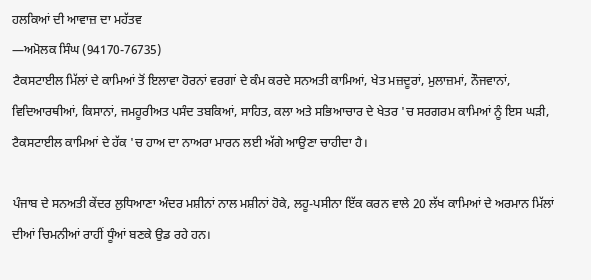ਹਲਕਿਆਂ ਦੀ ਆਵਾਜ਼ ਦਾ ਮਹੱਤਵ
—ਅਮੋਲਕ ਸਿੰਘ (94170-76735)
ਟੈਕਸਟਾਈਲ ਮਿੱਲਾਂ ਦੇ ਕਾਮਿਆਂ ਤੋਂ ਇਲਾਵਾ ਹੋਰਨਾਂ ਵਰਗਾਂ ਦੇ ਕੰਮ ਕਰਦੇ ਸਨਅਤੀ ਕਾਮਿਆਂ, ਖੇਤ ਮਜ਼ਦੂਰਾਂ, ਮੁਲਾਜ਼ਮਾਂ, ਨੌਜਵਾਨਾਂ, ਵਿਦਿਆਰਥੀਆਂ, ਕਿਸਾਨਾਂ, ਜਮਹੂਰੀਅਤ ਪਸੰਦ ਤਬਕਿਆਂ, ਸਾਹਿਤ, ਕਲਾ ਅਤੇ ਸਭਿਆਚਾਰ ਦੇ ਖੇਤਰ 'ਚ ਸਰਗਰਮ ਕਾਮਿਆਂ ਨੂੰ ਇਸ ਘੜੀ, ਟੈਕਸਟਾਈਲ ਕਾਮਿਆਂ ਦੇ ਹੱਕ 'ਚ ਹਾਅ ਦਾ ਨਾਅਰਾ ਮਾਰਨ ਲਈ ਅੱਗੇ ਆਉਣਾ ਚਾਹੀਦਾ ਹੈ।

ਪੰਜਾਬ ਦੇ ਸਨਅਤੀ ਕੇਂਦਰ ਲੁਧਿਆਣਾ ਅੰਦਰ ਮਸ਼ੀਨਾਂ ਨਾਲ ਮਸ਼ੀਨਾਂ ਹੋਕੇ, ਲਹੂ-ਪਸੀਨਾ ਇੱਕ ਕਰਨ ਵਾਲੇ 20 ਲੱਖ ਕਾਮਿਆਂ ਦੇ ਅਰਮਾਨ ਮਿੱਲਾਂ ਦੀਆਂ ਚਿਮਨੀਆਂ ਰਾਹੀਂ ਧੂੰਆਂ ਬਣਕੇ ਉਡ ਰਹੇ ਹਨ।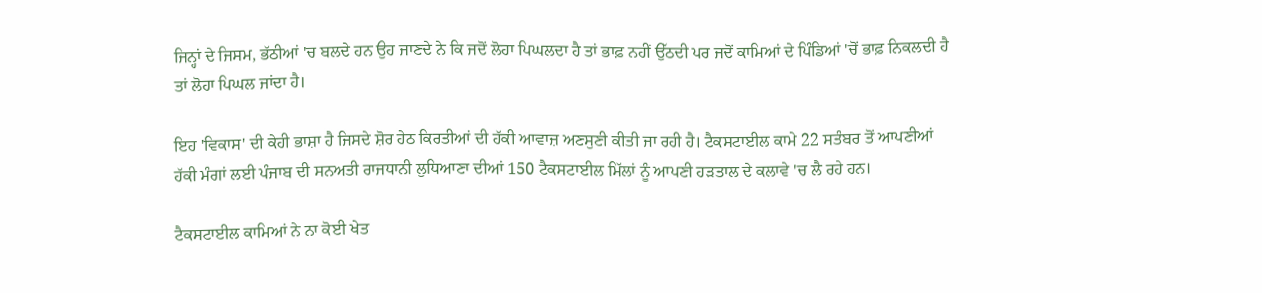ਜਿਨ੍ਹਾਂ ਦੇ ਜਿਸਮ, ਭੱਠੀਆਂ 'ਚ ਬਲਦੇ ਹਨ ਉਹ ਜਾਣਦੇ ਨੇ ਕਿ ਜਦੋਂ ਲੋਹਾ ਪਿਘਲਦਾ ਹੈ ਤਾਂ ਭਾਫ਼ ਨਹੀਂ ਉੱਠਦੀ ਪਰ ਜਦੋਂ ਕਾਮਿਆਂ ਦੇ ਪਿੰਡਿਆਂ 'ਚੋਂ ਭਾਫ਼ ਨਿਕਲਦੀ ਹੈ ਤਾਂ ਲੋਹਾ ਪਿਘਲ ਜਾਂਦਾ ਹੈ।

ਇਹ 'ਵਿਕਾਸ' ਦੀ ਕੇਹੀ ਭਾਸ਼ਾ ਹੈ ਜਿਸਦੇ ਸ਼ੋਰ ਹੇਠ ਕਿਰਤੀਆਂ ਦੀ ਹੱਕੀ ਆਵਾਜ਼ ਅਣਸੁਣੀ ਕੀਤੀ ਜਾ ਰਹੀ ਹੈ। ਟੈਕਸਟਾਈਲ ਕਾਮੇ 22 ਸਤੰਬਰ ਤੋਂ ਆਪਣੀਆਂ ਹੱਕੀ ਮੰਗਾਂ ਲਈ ਪੰਜਾਬ ਦੀ ਸਨਅਤੀ ਰਾਜਧਾਨੀ ਲੁਧਿਆਣਾ ਦੀਆਂ 150 ਟੈਕਸਟਾਈਲ ਮਿੱਲਾਂ ਨੂੰ ਆਪਣੀ ਹੜਤਾਲ ਦੇ ਕਲਾਵੇ 'ਚ ਲੈ ਰਹੇ ਹਨ।

ਟੈਕਸਟਾਈਲ ਕਾਮਿਆਂ ਨੇ ਨਾ ਕੋਈ ਖੇਤ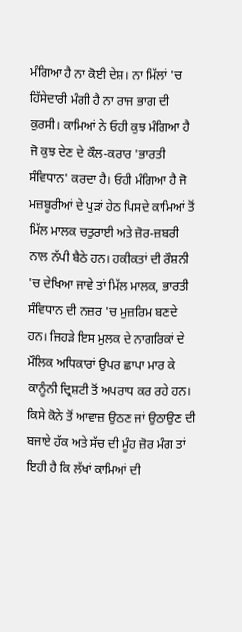ਮੰਗਿਆ ਹੈ ਨਾ ਕੋਈ ਦੇਸ਼। ਨਾ ਮਿੱਲਾਂ 'ਚ ਹਿੱਸੇਦਾਰੀ ਮੰਗੀ ਹੈ ਨਾ ਰਾਜ ਭਾਗ ਦੀ ਕੁਰਸੀ। ਕਾਮਿਆਂ ਨੇ ਓਹੀ ਕੁਝ ਮੰਗਿਆ ਹੈ ਜੋ ਕੁਝ ਦੇਣ ਦੇ ਕੌਲ-ਕਰਾਰ 'ਭਾਰਤੀ ਸੰਵਿਧਾਨ' ਕਰਦਾ ਹੈ। ਓਹੀ ਮੰਗਿਆ ਹੈ ਜੋ ਮਜ਼ਬੂਰੀਆਂ ਦੇ ਪੁੜਾਂ ਹੇਠ ਪਿਸਦੇ ਕਾਮਿਆਂ ਤੋਂ ਮਿੱਲ ਮਾਲਕ ਚਤੁਰਾਈ ਅਤੇ ਜ਼ੋਰ-ਜ਼ਬਰੀ ਨਾਲ ਨੱਪੀ ਬੈਠੇ ਹਨ। ਹਕੀਕਤਾਂ ਦੀ ਰੌਸ਼ਨੀ 'ਚ ਦੇਖਿਆ ਜਾਵੇ ਤਾਂ ਮਿੱਲ ਮਾਲਕ, ਭਾਰਤੀ ਸੰਵਿਧਾਨ ਦੀ ਨਜ਼ਰ 'ਚ ਮੁਜ਼ਰਿਮ ਬਣਦੇ ਹਨ। ਜਿਹੜੇ ਇਸ ਮੁਲਕ ਦੇ ਨਾਗਰਿਕਾਂ ਦੇ ਮੌਲਿਕ ਅਧਿਕਾਰਾਂ ਉਪਰ ਛਾਪਾ ਮਾਰ ਕੇ ਕਾਨੂੰਨੀ ਦ੍ਰਿਸ਼ਟੀ ਤੋਂ ਅਪਰਾਧ ਕਰ ਰਹੇ ਹਨ। ਕਿਸੇ ਕੋਨੇ ਤੋਂ ਆਵਾਜ਼ ਉਠਣ ਜਾਂ ਉਠਾਉਣ ਦੀ ਬਜਾਏ ਹੱਕ ਅਤੇ ਸੱਚ ਦੀ ਮੂੰਹ ਜ਼ੋਰ ਮੰਗ ਤਾਂ ਇਹੀ ਹੈ ਕਿ ਲੱਖਾਂ ਕਾਮਿਆਂ ਦੀ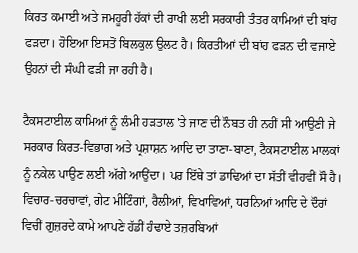ਕਿਰਤ ਕਮਾਈ ਅਤੇ ਜਮਹੂਰੀ ਹੱਕਾਂ ਦੀ ਰਾਖੀ ਲਈ ਸਰਕਾਰੀ ਤੰਤਰ ਕਾਮਿਆਂ ਦੀ ਬਾਂਹ ਫੜਦਾ। ਹੋਇਆ ਇਸਤੋਂ ਬਿਲਕੁਲ ਉਲਟ ਹੈ। ਕਿਰਤੀਆਂ ਦੀ ਬਾਂਹ ਫੜਨ ਦੀ ਵਜਾਏ ਉਹਨਾਂ ਦੀ ਸੰਘੀ ਫੜੀ ਜਾ ਰਹੀ ਹੈ।

ਟੈਕਸਟਾਈਲ ਕਾਮਿਆਂ ਨੂੰ ਲੰਮੀ ਹੜਤਾਲ 'ਤੇ ਜਾਣ ਦੀ ਨੌਬਤ ਹੀ ਨਹੀਂ ਸੀ ਆਉਣੀ ਜੇ ਸਰਕਾਰ ਕਿਰਤ-ਵਿਭਾਗ ਅਤੇ ਪ੍ਰਸ਼ਾਸ਼ਨ ਆਦਿ ਦਾ ਤਾਣਾ-ਬਾਣਾ, ਟੈਕਸਟਾਈਲ ਮਾਲਕਾਂ ਨੂੰ ਨਕੇਲ ਪਾਉਣ ਲਈ ਅੱਗੇ ਆਉਂਦਾ। ਪਰ ਇੱਥੇ ਤਾਂ ਡਾਢਿਆਂ ਦਾ ਸੱਤੀਂ ਵੀਹਵੀਂ ਸੌ ਹੈ। ਵਿਚਾਰ-ਚਰਚਾਵਾਂ, ਗੇਟ ਮੀਟਿੰਗਾਂ, ਰੈਲੀਆਂ, ਵਿਖਾਵਿਆਂ, ਧਰਨਿਆਂ ਆਦਿ ਦੇ ਦੌਰਾਂ ਵਿਚੀਂ ਗੁਜ਼ਰਦੇ ਕਾਮੇ ਆਪਣੇ ਹੱਡੀਂ ਹੰਢਾਏ ਤਜ਼ਰਬਿਆਂ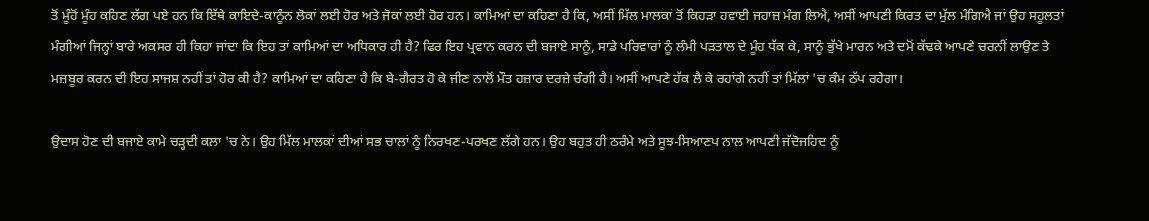ਤੋਂ ਮੂੰਹੋਂ ਮੂੰਹ ਕਹਿਣ ਲੱਗ ਪਏ ਹਨ ਕਿ ਇੱਥੇ ਕਾਇਦੇ-ਕਾਨੂੰਨ ਲੋਕਾਂ ਲਈ ਹੋਰ ਅਤੇ ਜੋਕਾਂ ਲਈ ਹੋਰ ਹਨ। ਕਾਮਿਆਂ ਦਾ ਕਹਿਣਾ ਹੈ ਕਿ, ਅਸੀਂ ਮਿੱਲ ਮਾਲਕਾਂ ਤੋਂ ਕਿਹੜਾ ਹਵਾਈ ਜਹਾਜ਼ ਮੰਗ ਲਿਐ, ਅਸੀਂ ਆਪਣੀ ਕਿਰਤ ਦਾ ਮੁੱਲ ਮੰਗਿਐ ਜਾਂ ਉਹ ਸਹੂਲਤਾਂ ਮੰਗੀਆਂ ਜਿਨ੍ਹਾਂ ਬਾਰੇ ਅਕਸਰ ਹੀ ਕਿਹਾ ਜਾਂਦਾ ਕਿ ਇਹ ਤਾਂ ਕਾਮਿਆਂ ਦਾ ਅਧਿਕਾਰ ਹੀ ਹੈ? ਫਿਰ ਇਹ ਪ੍ਰਵਾਨ ਕਰਨ ਦੀ ਬਜਾਏ ਸਾਨੂੰ, ਸਾਡੇ ਪਰਿਵਾਰਾਂ ਨੂੰ ਲੰਮੀ ਪੜਤਾਲ ਦੇ ਮੂੰਹ ਧੱਕ ਕੇ, ਸਾਨੂੰ ਭੁੱਖੇ ਮਾਰਨ ਅਤੇ ਦਮੋਂ ਕੱਢਕੇ ਆਪਣੇ ਚਰਨੀਂ ਲਾਉਣ ਤੇ ਮਜ਼ਬੂਰ ਕਰਨ ਦੀ ਇਹ ਸਾਜਸ਼ ਨਹੀਂ ਤਾਂ ਹੋਰ ਕੀ ਹੈ? ਕਾਮਿਆਂ ਦਾ ਕਹਿਣਾ ਹੈ ਕਿ ਬੇ-ਗੈਰਤ ਹੋ ਕੇ ਜੀਣ ਨਾਲੋਂ ਮੌਤ ਹਜ਼ਾਰ ਦਰਜ਼ੇ ਚੰਗੀ ਹੈ। ਅਸੀਂ ਆਪਣੇ ਹੱਕ ਲੈ ਕੇ ਰਹਾਂਗੇ ਨਹੀਂ ਤਾਂ ਮਿੱਲਾਂ 'ਚ ਕੰਮ ਠੱਪ ਰਹੇਗਾ।

ਉਦਾਸ ਹੋਣ ਦੀ ਬਜਾਏ ਕਾਮੇ ਚੜ੍ਹਦੀ ਕਲਾ 'ਚ ਨੇ। ਉਹ ਮਿੱਲ ਮਾਲਕਾਂ ਦੀਆਂ ਸਭ ਚਾਲਾਂ ਨੂੰ ਨਿਰਖਣ-ਪਰਖਣ ਲੱਗੇ ਹਨ। ਉਹ ਬਹੁਤ ਹੀ ਠਰੰਮੇ ਅਤੇ ਸੂਝ-ਸਿਆਣਪ ਨਾਲ ਆਪਣੀ ਜੱਦੋਜਹਿਦ ਨੂੰ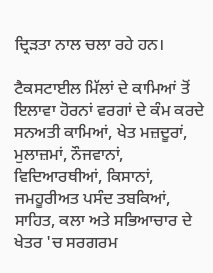ਦ੍ਰਿੜਤਾ ਨਾਲ ਚਲਾ ਰਹੇ ਹਨ।

ਟੈਕਸਟਾਈਲ ਮਿੱਲਾਂ ਦੇ ਕਾਮਿਆਂ ਤੋਂ ਇਲਾਵਾ ਹੋਰਨਾਂ ਵਰਗਾਂ ਦੇ ਕੰਮ ਕਰਦੇ ਸਨਅਤੀ ਕਾਮਿਆਂ, ਖੇਤ ਮਜ਼ਦੂਰਾਂ, ਮੁਲਾਜ਼ਮਾਂ, ਨੌਜਵਾਨਾਂ, ਵਿਦਿਆਰਥੀਆਂ, ਕਿਸਾਨਾਂ, ਜਮਹੂਰੀਅਤ ਪਸੰਦ ਤਬਕਿਆਂ, ਸਾਹਿਤ, ਕਲਾ ਅਤੇ ਸਭਿਆਚਾਰ ਦੇ ਖੇਤਰ 'ਚ ਸਰਗਰਮ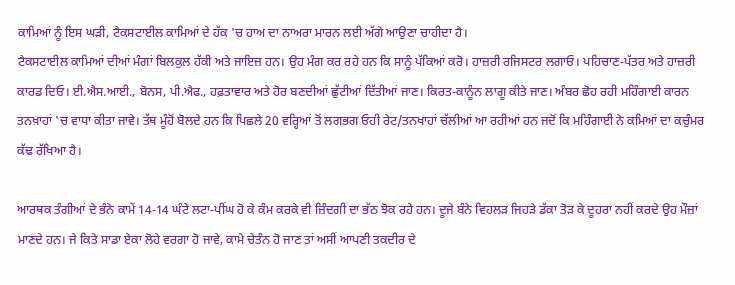ਕਾਮਿਆਂ ਨੂੰ ਇਸ ਘੜੀ, ਟੈਕਸਟਾਈਲ ਕਾਮਿਆਂ ਦੇ ਹੱਕ 'ਚ ਹਾਅ ਦਾ ਨਾਅਰਾ ਮਾਰਨ ਲਈ ਅੱਗੇ ਆਉਣਾ ਚਾਹੀਦਾ ਹੈ।
ਟੈਕਸਟਾਈਲ ਕਾਮਿਆਂ ਦੀਆਂ ਮੰਗਾਂ ਬਿਲਕੁਲ ਹੱਕੀ ਅਤੇ ਜਾਇਜ਼ ਹਨ। ਉਹ ਮੰਗ ਕਰ ਰਹੇ ਹਨ ਕਿ ਸਾਨੂੰ ਪੱਕਿਆਂ ਕਰੋ। ਹਾਜ਼ਰੀ ਰਜਿਸਟਰ ਲਗਾਓ। ਪਹਿਚਾਣ-ਪੱਤਰ ਅਤੇ ਹਾਜ਼ਰੀ ਕਾਰਡ ਦਿਓ। ਈ.ਐਸ.ਆਈ., ਬੋਨਸ, ਪੀ.ਐਫ., ਹਫ਼ਤਾਵਾਰ ਅਤੇ ਹੋਰ ਬਣਦੀਆਂ ਛੁੱਟੀਆਂ ਦਿੱਤੀਆਂ ਜਾਣ। ਕਿਰਤ-ਕਾਨੂੰਨ ਲਾਗੂ ਕੀਤੇ ਜਾਣ। ਅੰਬਰ ਛੋਹ ਰਹੀ ਮਹਿੰਗਾਈ ਕਾਰਨ ਤਨਖ਼ਾਹਾਂ 'ਚ ਵਾਧਾ ਕੀਤਾ ਜਾਵੇ। ਤੱਥ ਮੂੰਹੋਂ ਬੋਲਦੇ ਹਨ ਕਿ ਪਿਛਲੇ 20 ਵਰ੍ਹਿਆਂ ਤੋਂ ਲਗਭਗ ਓਹੀ ਰੇਟ/ਤਨਖਾਹਾਂ ਚੱਲੀਆਂ ਆ ਰਹੀਆਂ ਹਨ ਜਦੋਂ ਕਿ ਮਹਿੰਗਾਈ ਨੇ ਕਮਿਆਂ ਦਾ ਕਚੁੰਮਰ ਕੱਢ ਰੱਖਿਆ ਹੈ।

ਆਰਥਕ ਤੰਗੀਆਂ ਦੇ ਭੰਨੇ ਕਾਮੇਂ 14-14 ਘੰਟੇ ਲਟਾ-ਪੀਂਘ ਹੋ ਕੇ ਕੰਮ ਕਰਕੇ ਵੀ ਜ਼ਿੰਦਗੀ ਦਾ ਭੱਠ ਝੋਕ ਰਹੇ ਹਨ। ਦੂਜੇ ਬੰਨੇ ਵਿਹਲੜ ਜਿਹੜੇ ਡੱਕਾ ਤੋੜ ਕੇ ਦੂਹਰਾ ਨਹੀਂ ਕਰਦੇ ਉਹ ਮੌਜ਼ਾਂ ਮਾਣਦੇ ਹਨ। ਜੇ ਕਿਤੇ ਸਾਡਾ ਏਕਾ ਲੋਹੇ ਵਰਗਾ ਹੋ ਜਾਵੇ, ਕਾਮੇ ਚੇਤੰਨ ਹੋ ਜਾਣ ਤਾਂ ਅਸੀਂ ਆਪਣੀ ਤਕਦੀਰ ਦੇ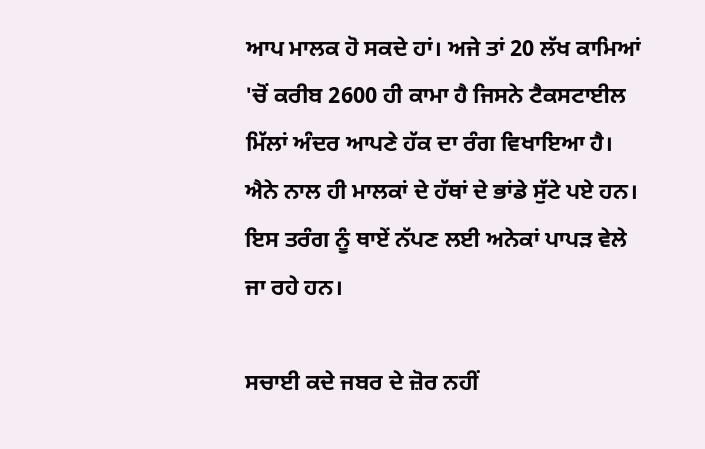ਆਪ ਮਾਲਕ ਹੋ ਸਕਦੇ ਹਾਂ। ਅਜੇ ਤਾਂ 20 ਲੱਖ ਕਾਮਿਆਂ 'ਚੋਂ ਕਰੀਬ 2600 ਹੀ ਕਾਮਾ ਹੈ ਜਿਸਨੇ ਟੈਕਸਟਾਈਲ ਮਿੱਲਾਂ ਅੰਦਰ ਆਪਣੇ ਹੱਕ ਦਾ ਰੰਗ ਵਿਖਾਇਆ ਹੈ। ਐਨੇ ਨਾਲ ਹੀ ਮਾਲਕਾਂ ਦੇ ਹੱਥਾਂ ਦੇ ਭਾਂਡੇ ਸੁੱਟੇ ਪਏ ਹਨ। ਇਸ ਤਰੰਗ ਨੂੰ ਥਾਏਂ ਨੱਪਣ ਲਈ ਅਨੇਕਾਂ ਪਾਪੜ ਵੇਲੇ ਜਾ ਰਹੇ ਹਨ।

ਸਚਾਈ ਕਦੇ ਜਬਰ ਦੇ ਜ਼ੋਰ ਨਹੀਂ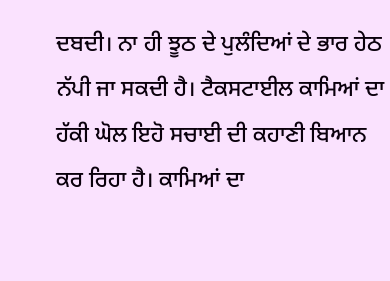ਦਬਦੀ। ਨਾ ਹੀ ਝੂਠ ਦੇ ਪੁਲੰਦਿਆਂ ਦੇ ਭਾਰ ਹੇਠ ਨੱਪੀ ਜਾ ਸਕਦੀ ਹੈ। ਟੈਕਸਟਾਈਲ ਕਾਮਿਆਂ ਦਾ ਹੱਕੀ ਘੋਲ ਇਹੋ ਸਚਾਈ ਦੀ ਕਹਾਣੀ ਬਿਆਨ ਕਰ ਰਿਹਾ ਹੈ। ਕਾਮਿਆਂ ਦਾ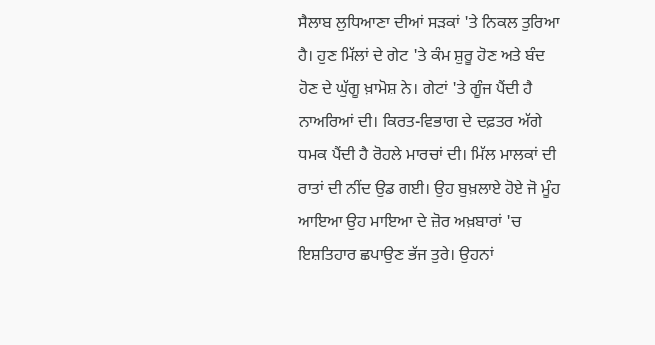ਸੈਲਾਬ ਲੁਧਿਆਣਾ ਦੀਆਂ ਸੜਕਾਂ 'ਤੇ ਨਿਕਲ ਤੁਰਿਆ ਹੈ। ਹੁਣ ਮਿੱਲਾਂ ਦੇ ਗੇਟ 'ਤੇ ਕੰਮ ਸ਼ੁਰੂ ਹੋਣ ਅਤੇ ਬੰਦ ਹੋਣ ਦੇ ਘੁੱਗੂ ਖ਼ਾਮੋਸ਼ ਨੇ। ਗੇਟਾਂ 'ਤੇ ਗੂੰਜ ਪੈਂਦੀ ਹੈ ਨਾਅਰਿਆਂ ਦੀ। ਕਿਰਤ-ਵਿਭਾਗ ਦੇ ਦਫ਼ਤਰ ਅੱਗੇ ਧਮਕ ਪੈਂਦੀ ਹੈ ਰੋਹਲੇ ਮਾਰਚਾਂ ਦੀ। ਮਿੱਲ ਮਾਲਕਾਂ ਦੀ ਰਾਤਾਂ ਦੀ ਨੀਂਦ ਉਡ ਗਈ। ਉਹ ਬੁਖ਼ਲਾਏ ਹੋਏ ਜੋ ਮੂੰਹ ਆਇਆ ਉਹ ਮਾਇਆ ਦੇ ਜ਼ੋਰ ਅਖ਼ਬਾਰਾਂ 'ਚ ਇਸ਼ਤਿਹਾਰ ਛਪਾਉਣ ਭੱਜ ਤੁਰੇ। ਉਹਨਾਂ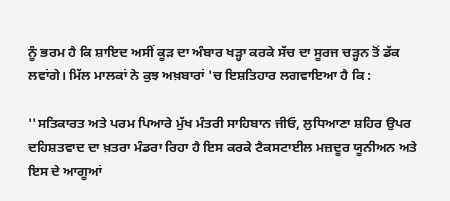ਨੂੰ ਭਰਮ ਹੈ ਕਿ ਸ਼ਾਇਦ ਅਸੀਂ ਕੂੜ ਦਾ ਅੰਬਾਰ ਖੜ੍ਹਾ ਕਰਕੇ ਸੱਚ ਦਾ ਸੂਰਜ ਚੜ੍ਹਨ ਤੋਂ ਡੱਕ ਲਵਾਂਗੇ। ਮਿੱਲ ਮਾਲਕਾਂ ਨੇ ਕੁਝ ਅਖ਼ਬਾਰਾਂ 'ਚ ਇਸ਼ਤਿਹਾਰ ਲਗਵਾਇਆ ਹੈ ਕਿ :

''ਸਤਿਕਾਰਤ ਅਤੇ ਪਰਮ ਪਿਆਰੇ ਮੁੱਖ ਮੰਤਰੀ ਸਾਹਿਬਾਨ ਜੀਓ, ਲੁਧਿਆਣਾ ਸ਼ਹਿਰ ਉਪਰ ਦਹਿਸ਼ਤਵਾਦ ਦਾ ਖ਼ਤਰਾ ਮੰਡਰਾ ਰਿਹਾ ਹੈ ਇਸ ਕਰਕੇ ਟੈਕਸਟਾਈਲ ਮਜ਼ਦੂਰ ਯੂਨੀਅਨ ਅਤੇ ਇਸ ਦੇ ਆਗੂਆਂ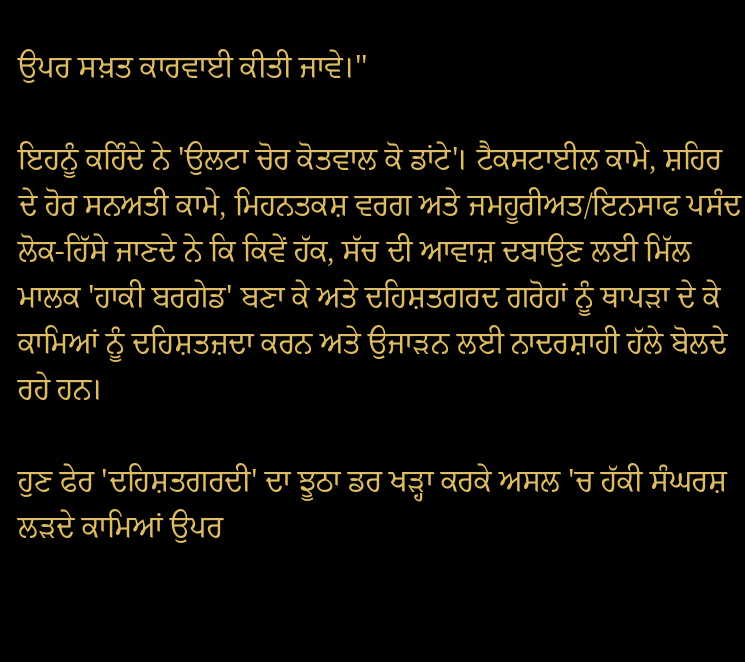ਉਪਰ ਸਖ਼ਤ ਕਾਰਵਾਈ ਕੀਤੀ ਜਾਵੇ।''

ਇਹਨੂੰ ਕਹਿੰਦੇ ਨੇ 'ਉਲਟਾ ਚੋਰ ਕੋਤਵਾਲ ਕੋ ਡਾਂਟੇ'। ਟੈਕਸਟਾਈਲ ਕਾਮੇ, ਸ਼ਹਿਰ ਦੇ ਹੋਰ ਸਨਅਤੀ ਕਾਮੇ, ਮਿਹਨਤਕਸ਼ ਵਰਗ ਅਤੇ ਜਮਹੂਰੀਅਤ/ਇਨਸਾਫ ਪਸੰਦ ਲੋਕ-ਹਿੱਸੇ ਜਾਣਦੇ ਨੇ ਕਿ ਕਿਵੇਂ ਹੱਕ, ਸੱਚ ਦੀ ਆਵਾਜ਼ ਦਬਾਉਣ ਲਈ ਮਿੱਲ ਮਾਲਕ 'ਹਾਕੀ ਬਰਗੇਡ' ਬਣਾ ਕੇ ਅਤੇ ਦਹਿਸ਼ਤਗਰਦ ਗਰੋਹਾਂ ਨੂੰ ਥਾਪੜਾ ਦੇ ਕੇ ਕਾਮਿਆਂ ਨੂੰ ਦਹਿਸ਼ਤਜ਼ਦਾ ਕਰਨ ਅਤੇ ਉਜਾੜਨ ਲਈ ਨਾਦਰਸ਼ਾਹੀ ਹੱਲੇ ਬੋਲਦੇ ਰਹੇ ਹਨ।

ਹੁਣ ਫੇਰ 'ਦਹਿਸ਼ਤਗਰਦੀ' ਦਾ ਝੂਠਾ ਡਰ ਖੜ੍ਹਾ ਕਰਕੇ ਅਸਲ 'ਚ ਹੱਕੀ ਸੰਘਰਸ਼ ਲੜਦੇ ਕਾਮਿਆਂ ਉਪਰ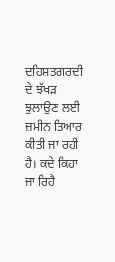ਦਹਿਸ਼ਤਗਰਦੀ ਦੇ ਝੱਖੜ ਝੁਲਾਉਣ ਲਈ ਜ਼ਮੀਨ ਤਿਆਰ ਕੀਤੀ ਜਾ ਰਹੀ ਹੈ। ਕਦੇ ਕਿਹਾ ਜਾ ਰਿਹੈ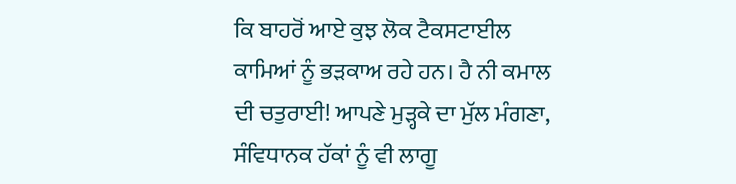ਕਿ ਬਾਹਰੋਂ ਆਏ ਕੁਝ ਲੋਕ ਟੈਕਸਟਾਈਲ ਕਾਮਿਆਂ ਨੂੰ ਭੜਕਾਅ ਰਹੇ ਹਨ। ਹੈ ਨੀ ਕਮਾਲ ਦੀ ਚਤੁਰਾਈ! ਆਪਣੇ ਮੁੜ੍ਹਕੇ ਦਾ ਮੁੱਲ ਮੰਗਣਾ, ਸੰਵਿਧਾਨਕ ਹੱਕਾਂ ਨੂੰ ਵੀ ਲਾਗੂ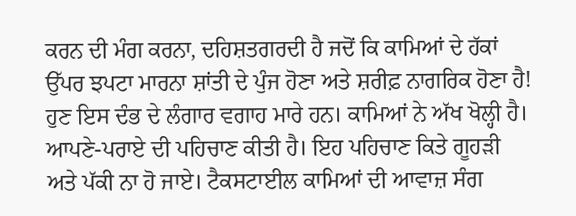ਕਰਨ ਦੀ ਮੰਗ ਕਰਨਾ, ਦਹਿਸ਼ਤਗਰਦੀ ਹੈ ਜਦੋਂ ਕਿ ਕਾਮਿਆਂ ਦੇ ਹੱਕਾਂ ਉੱਪਰ ਝਪਟਾ ਮਾਰਨਾ ਸ਼ਾਂਤੀ ਦੇ ਪੁੰਜ ਹੋਣਾ ਅਤੇ ਸ਼ਰੀਫ਼ ਨਾਗਰਿਕ ਹੋਣਾ ਹੈ! ਹੁਣ ਇਸ ਦੰਭ ਦੇ ਲੰਗਾਰ ਵਗਾਹ ਮਾਰੇ ਹਨ। ਕਾਮਿਆਂ ਨੇ ਅੱਖ ਖੋਲ੍ਹੀ ਹੈ। ਆਪਣੇ-ਪਰਾਏ ਦੀ ਪਹਿਚਾਣ ਕੀਤੀ ਹੈ। ਇਹ ਪਹਿਚਾਣ ਕਿਤੇ ਗੂਹੜੀ ਅਤੇ ਪੱਕੀ ਨਾ ਹੋ ਜਾਏ। ਟੈਕਸਟਾਈਲ ਕਾਮਿਆਂ ਦੀ ਆਵਾਜ਼ ਸੰਗ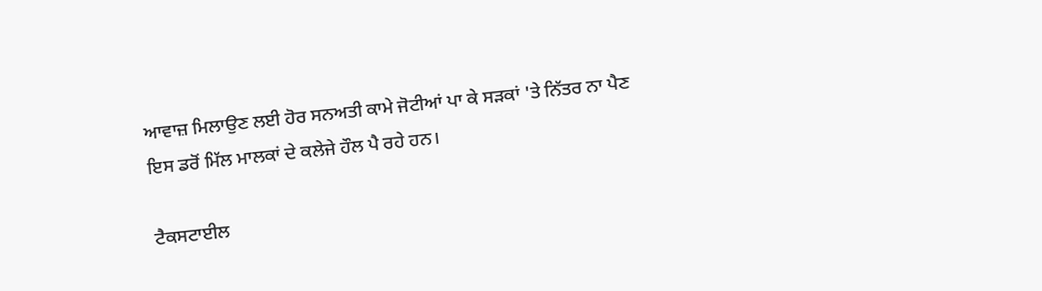ਆਵਾਜ਼ ਮਿਲਾਉਣ ਲਈ ਹੋਰ ਸਨਅਤੀ ਕਾਮੇ ਜੋਟੀਆਂ ਪਾ ਕੇ ਸੜਕਾਂ 'ਤੇ ਨਿੱਤਰ ਨਾ ਪੈਣ ਇਸ ਡਰੋਂ ਮਿੱਲ ਮਾਲਕਾਂ ਦੇ ਕਲੇਜੇ ਹੌਲ ਪੈ ਰਹੇ ਹਨ।

ਟੈਕਸਟਾਈਲ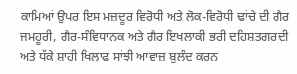ਕਾਮਿਆਂ ਉਪਰ ਇਸ ਮਜ਼ਦੂਰ ਵਿਰੋਧੀ ਅਤੇ ਲੋਕ-ਵਿਰੋਧੀ ਢਾਂਚੇ ਦੀ ਗੈਰ ਜਮਹੂਰੀ, ਗੈਰ-ਸੰਵਿਧਾਨਕ ਅਤੇ ਗੈਰ ਇਖਲਾਕੀ ਭਰੀ ਦਹਿਸ਼ਤਗਰਦੀ ਅਤੇ ਧੱਕੇ ਸ਼ਾਹੀ ਖਿਲਾਫ ਸਾਂਝੀ ਆਵਾਜ਼ ਬੁਲੰਦ ਕਰਨ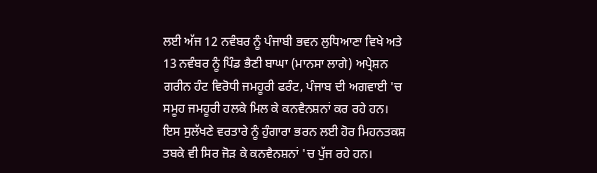ਲਈ ਅੱਜ 12 ਨਵੰਬਰ ਨੂੰ ਪੰਜਾਬੀ ਭਵਨ ਲੁਧਿਆਣਾ ਵਿਖੇ ਅਤੇ 13 ਨਵੰਬਰ ਨੂੰ ਪਿੰਡ ਭੈਣੀ ਬਾਘਾ (ਮਾਨਸਾ ਲਾਗੇ) ਅਪ੍ਰੇਸ਼ਨ ਗਰੀਨ ਹੰਟ ਵਿਰੋਧੀ ਜਮਹੂਰੀ ਫਰੰਟ, ਪੰਜਾਬ ਦੀ ਅਗਵਾਈ 'ਚ ਸਮੂਹ ਜਮਹੂਰੀ ਹਲਕੇ ਮਿਲ ਕੇ ਕਨਵੈਨਸ਼ਨਾਂ ਕਰ ਰਹੇ ਹਨ। ਇਸ ਸੁਲੱਖਣੇ ਵਰਤਾਰੇ ਨੂੰ ਹੁੰਗਾਰਾ ਭਰਨ ਲਈ ਹੋਰ ਮਿਹਨਤਕਸ਼ ਤਬਕੇ ਵੀ ਸਿਰ ਜੋੜ ਕੇ ਕਨਵੈਨਸ਼ਨਾਂ 'ਚ ਪੁੱਜ ਰਹੇ ਹਨ।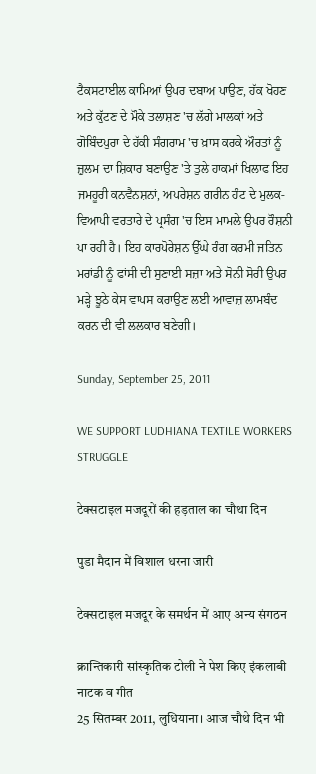ਟੈਕਸਟਾਈਲ ਕਾਮਿਆਂ ਉਪਰ ਦਬਾਅ ਪਾਉਣ, ਹੱਕ ਖੋਹਣ ਅਤੇ ਕੁੱਟਣ ਦੇ ਮੌਕੇ ਤਲਾਸ਼ਣ 'ਚ ਲੱਗੇ ਮਾਲਕਾਂ ਅਤੇ ਗੋਬਿੰਦਪੁਰਾ ਦੇ ਹੱਕੀ ਸੰਗਰਾਮ 'ਚ ਖ਼ਾਸ ਕਰਕੇ ਔਰਤਾਂ ਨੂੰ ਜ਼ੁਲਮ ਦਾ ਸ਼ਿਕਾਰ ਬਣਾਉਣ 'ਤੇ ਤੁਲੇ ਹਾਕਮਾਂ ਖਿਲਾਫ ਇਹ ਜਮਹੂਰੀ ਕਨਵੈਨਸ਼ਨਾਂ, ਅਪਰੇਸ਼ਨ ਗਰੀਨ ਹੰਟ ਦੇ ਮੁਲਕ-ਵਿਆਪੀ ਵਰਤਾਰੇ ਦੇ ਪ੍ਰਸੰਗ 'ਚ ਇਸ ਮਾਮਲੇ ਉਪਰ ਰੌਸ਼ਨੀ ਪਾ ਰਹੀ ਹੈ। ਇਹ ਕਾਰਪੋਰੇਸ਼ਨ ਉੱਘੇ ਰੰਗ ਕਰਮੀ ਜਤਿਨ ਮਰਾਂਡੀ ਨੂੰ ਫਾਂਸੀ ਦੀ ਸੁਣਾਈ ਸਜ਼ਾ ਅਤੇ ਸੋਨੀ ਸੋਰੀ ਉਪਰ ਮੜ੍ਹੇ ਝੂਠੇ ਕੇਸ ਵਾਪਸ ਕਰਾਉਣ ਲਈ ਆਵਾਜ਼ ਲਾਮਬੰਦ ਕਰਨ ਦੀ ਵੀ ਲਲਕਾਰ ਬਣੇਗੀ।

Sunday, September 25, 2011

WE SUPPORT LUDHIANA TEXTILE WORKERS STRUGGLE

टेक्सटाइल मजदूरों की हड़ताल का चौथा दिन

पुडा मैदान में विशाल धरना जारी

टेक्सटाइल मजदूर के समर्थन में आए अन्य संगठन

क्रान्तिकारी सांस्कृतिक टोली ने पेश किए इंकलाबी नाटक व गीत
25 सितम्बर 2011, लुधियाना। आज चौथे दिन भी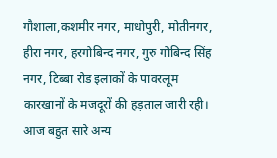गौशाला,कशमीर नगर, माधोपुरी, मोतीनगर, हीरा नगर, हरगोबिन्द नगर, गुरु गोबिन्द सिंह नगर, टिब्बा रोड इलाकों के पावरलूम कारखानों के मजदूरों की हड़ताल जारी रही। आज बहुत सारे अन्य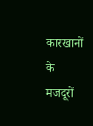कारखानों के मजदूरों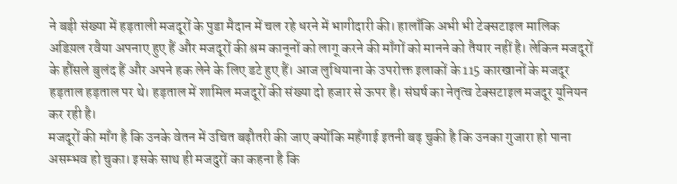ने बड़ी संख्या में हड़ताली मजदूरों के पुडा मैदान में चल रहे धरने में भागीदारी की। हालाँकि अभी भी टेक्सटाइल मालिक अडिय़ल रवैया अपनाए हुए हैं और मजदूरों की श्रम कानूनों को लागू करने की माँगों को मानने को तैयार नहीं है। लेकिन मजदूरों के हौंसले बुलंद हैं और अपने हक लेने के लिए डटे हुए हैं। आज लुधियाना के उपरोक्त इलाकों के 115 कारखानों के मजदूर हड़ताल हड़ताल पर थे। हड़ताल में शामिल मजदूरों की संख्या दो हजार से ऊपर है। संघर्ष का नेतृत्व टेक्सटाइल मजदूर यूनियन कर रही है।
मजदूरों की माँग है कि उनके वेतन में उचित बढ़ौतरी की जाए क्योंकि महँगाई इतनी बढ़ चुकी है कि उनका गुजारा हो पाना असम्भव हो चुका। इसके साथ ही मजदुरों का कहना है कि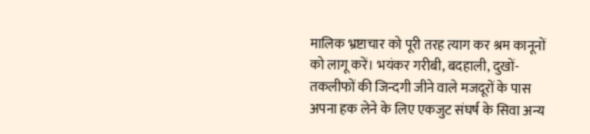मालिक भ्रष्टाचार को पूरी तरह त्याग कर श्रम कानूनों को लागू करें। भयंकर गरीबी, बदहाली, दुखों-तकलीफों की जिन्दगी जीने वाले मजदूरों के पास अपना हक लेने के लिए एकजुट संघर्ष के सिवा अन्य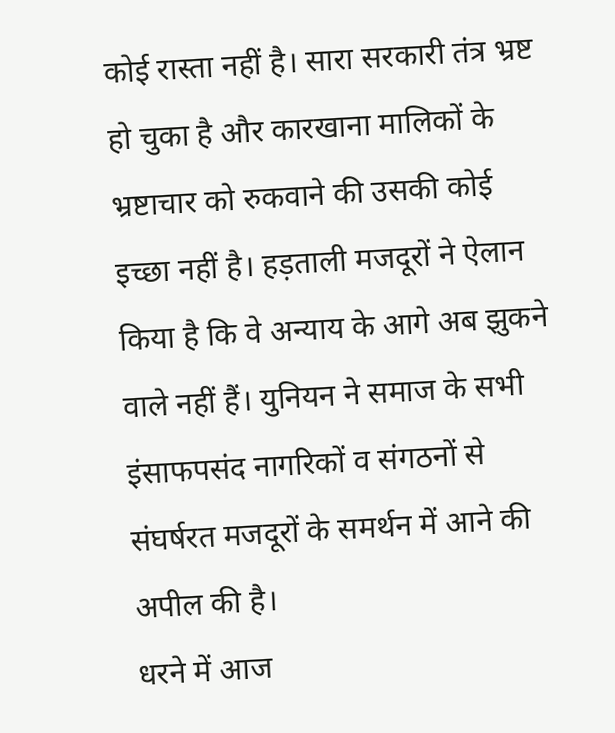कोई रास्ता नहीं है। सारा सरकारी तंत्र भ्रष्ट हो चुका है और कारखाना मालिकों के भ्रष्टाचार को रुकवाने की उसकी कोई इच्छा नहीं है। हड़ताली मजदूरों ने ऐलान किया है कि वे अन्याय के आगे अब झुकने वाले नहीं हैं। युनियन ने समाज के सभी इंसाफपसंद नागरिकों व संगठनों से संघर्षरत मजदूरों के समर्थन में आने की अपील की है।
धरने में आज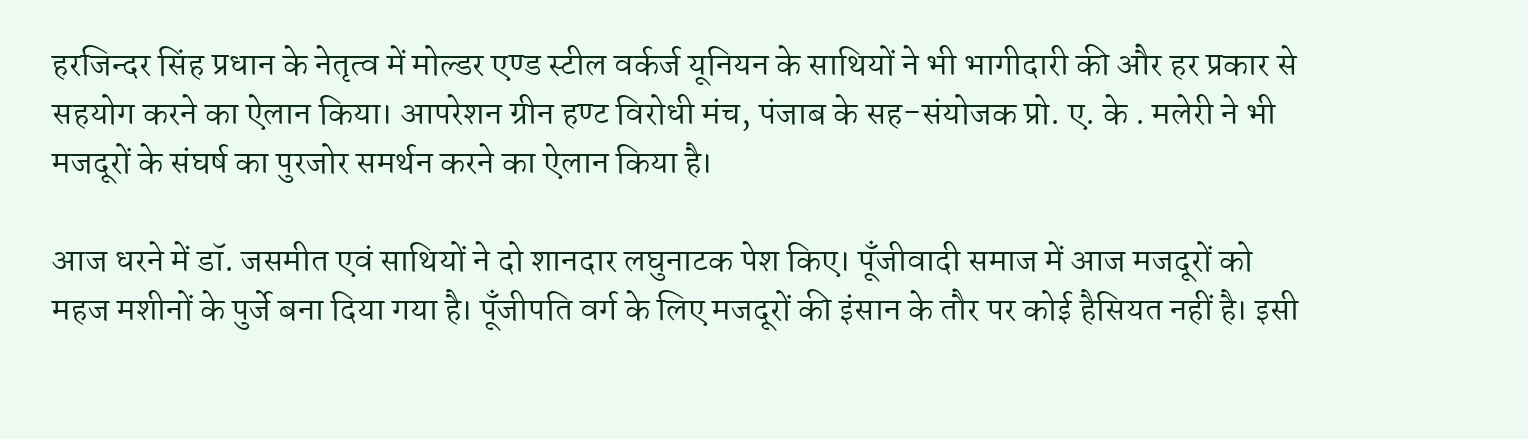हरजिन्दर सिंह प्रधान के नेतृत्व में मोल्डर एण्ड स्टील वर्कर्ज यूनियन के साथियों ने भी भागीदारी की और हर प्रकार से सहयोग करने का ऐलान किया। आपरेशन ग्रीन हण्ट विरोधी मंच, पंजाब के सह-संयोजक प्रो. ए. के . मलेरी ने भी मजदूरों के संघर्ष का पुरजोर समर्थन करने का ऐलान किया है।

आज धरने में डॉ. जसमीत एवं साथियों ने दो शानदार लघुनाटक पेश किए। पूँजीवादी समाज में आज मजदूरों को महज मशीनों के पुर्जे बना दिया गया है। पूँजीपति वर्ग के लिए मजदूरों की इंसान के तौर पर कोई हैसियत नहीं है। इसी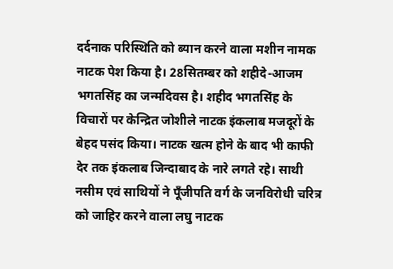दर्दनाक परिस्थिति को ब्यान करने वाला मशीन नामक नाटक पेश किया है। 28सितम्बर को शहीदे-आजम भगतसिंह का जन्मदिवस है। शहीद भगतसिंह के विचारों पर केन्द्रित जोशीले नाटक इंकलाब मजदूरों के बेहद पसंद किया। नाटक खत्म होने के बाद भी काफी देर तक इंकलाब जिन्दाबाद के नारे लगते रहे। साथी नसीम एवं साथियों ने पूँजीपति वर्ग के जनविरोधी चरित्र को जाहिर करने वाला लघु नाटक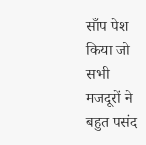साँप पेश किया जो सभी मजदूरों ने बहुत पसंद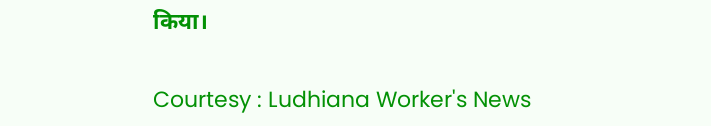किया।

Courtesy : Ludhiana Worker's News